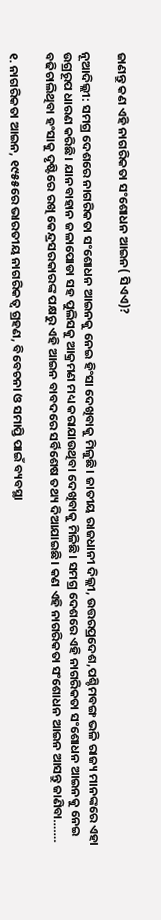ଜାଣନ୍ତୁ କଣ ଏହି ନାଗରିକତା ସଂଶୋଧନ ଆଇନ( ସିଏଏ)?

ନୂଆଦିଲ୍ଲୀ: ସମଗ୍ର ଦେଶରେ ନାଗରିକତା ସଂଶୋଧନ ଆଇନକୁ ନେଇ ହିଂସା ଦେଖିବାକୁ ମିଳୁଛି। ଜାତୀୟ ରାଜଧାନୀ ଦିଲ୍ଲୀ, ଉତ୍ତରପ୍ରଦେଶ,ପଶ୍ଚିମବଙ୍ଗ ଭଳି ରାଜ୍ୟ ମାନଙ୍କରେ ଏହା ଉଗ୍ରରୂପ ଧାରଣ କରିଛି। ଯାନବାହାନ ଜଳାପୋଡା ସହ ପୁଲିସକୁ ଆକ୍ରମଣ ମଧ୍ୟ କରାଯାଉଥିବା ଦେଖିବାକୁ ମିଳିଛି। ସମଗ୍ର ଦେଶରେ ଏହି ନାଗରିକତା ସଂଶୋଧନ ଆଇନକୁ ନେଇ ବଢିଚାଲିଥିବା ହଂସାକୁ ଦୃଷ୍ଟିରେ ରଖି କେନ୍ଦ୍ରସରକାରଙ୍କ ପକ୍ଷରୁ ଏହି ଆଇନ ବାବଦରେ ସର୍ବିଶେଷ ତଥ୍ୟ ଦିଆଯାଇଛି। କଣ ଏହି ନାଗରିକତା ସଂଶୋଧନ ଆଇନ ଆସନ୍ତୁ ଜାଣିବା…….

୧. ନାଗରିକତା ଆଇନ, ୧୯୫୫ରେ ଭାରତୀୟ ନାଗରିକତ୍ୱ ଗ୍ରହଣ, ବିବେଚନା ଓ ସମାପ୍ତି ପାଇଁ ବ୍ୟବସ୍ଥା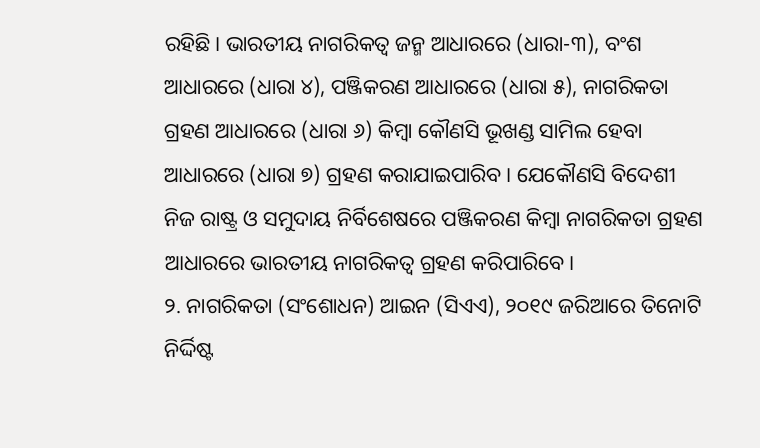ରହିଛି। ଭାରତୀୟ ନାଗରିକତ୍ୱ ଜନ୍ମ ଆଧାରରେ (ଧାରା-୩), ବଂଶ ଆଧାରରେ (ଧାରା ୪), ପଞ୍ଜିକରଣ ଆଧାରରେ (ଧାରା ୫), ନାଗରିକତା ଗ୍ରହଣ ଆଧାରରେ (ଧାରା ୬) କିମ୍ବା କୌଣସି ଭୂଖଣ୍ଡ ସାମିଲ ହେବା ଆଧାରରେ (ଧାରା ୭) ଗ୍ରହଣ କରାଯାଇପାରିବ। ଯେକୌଣସି ବିଦେଶୀ ନିଜ ରାଷ୍ଟ୍ର ଓ ସମୁଦାୟ ନିର୍ବିଶେଷରେ ପଞ୍ଜିକରଣ କିମ୍ବା ନାଗରିକତା ଗ୍ରହଣ ଆଧାରରେ ଭାରତୀୟ ନାଗରିକତ୍ୱ ଗ୍ରହଣ କରିପାରିବେ।
୨. ନାଗରିକତା (ସଂଶୋଧନ) ଆଇନ (ସିଏଏ), ୨୦୧୯ ଜରିଆରେ ତିନୋଟି ନିର୍ଦ୍ଦିଷ୍ଟ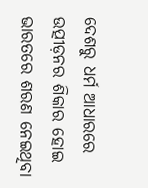ଦେଶରୁ ଧର୍ମ ଆଧାରରେ ଉତ୍ପୀଡ଼ନର ଶିକାର ହୋଇ ଭାରତରେ ଶରଣ ନେଇଥିବା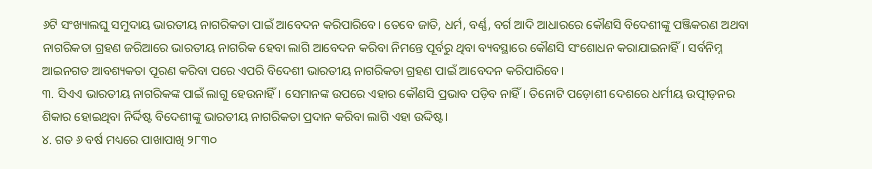୬ଟି ସଂଖ୍ୟାଲଘୁ ସମୁଦାୟ ଭାରତୀୟ ନାଗରିକତା ପାଇଁ ଆବେଦନ କରିପାରିବେ। ତେବେ ଜାତି, ଧର୍ମ, ବର୍ଣ୍ଣ, ବର୍ଗ ଆଦି ଆଧାରରେ କୌଣସି ବିଦେଶୀଙ୍କୁ ପଞ୍ଜିକରଣ ଅଥବା ନାଗରିକତା ଗ୍ରହଣ ଜରିଆରେ ଭାରତୀୟ ନାଗରିକ ହେବା ଲାଗି ଆବେଦନ କରିବା ନିମନ୍ତେ ପୂର୍ବରୁ ଥିବା ବ୍ୟବସ୍ଥାରେ କୌଣସି ସଂଶୋଧନ କରାଯାଇନାହିଁ। ସର୍ବନିମ୍ନ ଆଇନଗତ ଆବଶ୍ୟକତା ପୂରଣ କରିବା ପରେ ଏପରି ବିଦେଶୀ ଭାରତୀୟ ନାଗରିକତା ଗ୍ରହଣ ପାଇଁ ଆବେଦନ କରିପାରିବେ।
୩. ସିଏଏ ଭାରତୀୟ ନାଗରିକଙ୍କ ପାଇଁ ଲାଗୁ ହେଉନାହିଁ। ସେମାନଙ୍କ ଉପରେ ଏହାର କୌଣସି ପ୍ରଭାବ ପଡ଼ିବ ନାହିଁ। ତିନୋଟି ପଡ଼ୋଶୀ ଦେଶରେ ଧର୍ମୀୟ ଉତ୍ପୀଡ଼ନର ଶିକାର ହୋଇଥିବା ନିର୍ଦ୍ଦିଷ୍ଟ ବିଦେଶୀଙ୍କୁ ଭାରତୀୟ ନାଗରିକତା ପ୍ରଦାନ କରିବା ଲାଗି ଏହା ଉଦ୍ଦିଷ୍ଟ।
୪. ଗତ ୬ ବର୍ଷ ମଧ୍ୟରେ ପାଖାପାଖି ୨୮୩୦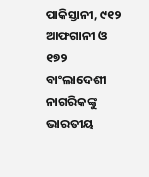ପାକିସ୍ତାନୀ, ୯୧୨ ଆଫଗାନୀ ଓ ୧୭୨ ବାଂଲାଦେଶୀ ନାଗରିକଙ୍କୁ ଭାରତୀୟ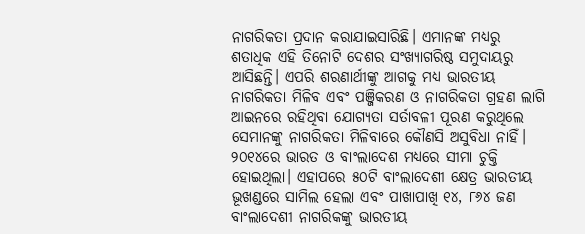ନାଗରିକତା ପ୍ରଦାନ କରାଯାଇସାରିଛି। ଏମାନଙ୍କ ମଧ୍ୟରୁ ଶତାଧିକ ଏହି ତିନୋଟି ଦେଶର ସଂଖ୍ୟାଗରିଷ୍ଠ ସମୁଦାୟରୁ ଆସିଛନ୍ତି। ଏପରି ଶରଣାର୍ଥୀଙ୍କୁ ଆଗକୁ ମଧ୍ୟ ଭାରତୀୟ ନାଗରିକତା ମିଳିବ ଏବଂ ପଞ୍ଜିକରଣ ଓ ନାଗରିକତା ଗ୍ରହଣ ଲାଗି ଆଇନରେ ରହିଥିବା ଯୋଗ୍ୟତା ସର୍ତାବଳୀ ପୂରଣ କରୁଥିଲେ ସେମାନଙ୍କୁ ନାଗରିକତା ମିଳିବାରେ କୌଣସି ଅସୁବିଧା ନାହିଁ। ୨୦୧୪ରେ ଭାରତ ଓ ବାଂଲାଦେଶ ମଧ୍ୟରେ ସୀମା ଚୁକ୍ତି ହୋଇଥିଲା। ଏହାପରେ ୫୦ଟି ବାଂଲାଦେଶୀ କ୍ଷେତ୍ର ଭାରତୀୟ ଭୂଖଣ୍ଡରେ ସାମିଲ ହେଲା ଏବଂ ପାଖାପାଖି ୧୪, ୮୬୪ ଜଣ ବାଂଲାଦେଶୀ ନାଗରିକଙ୍କୁ ଭାରତୀୟ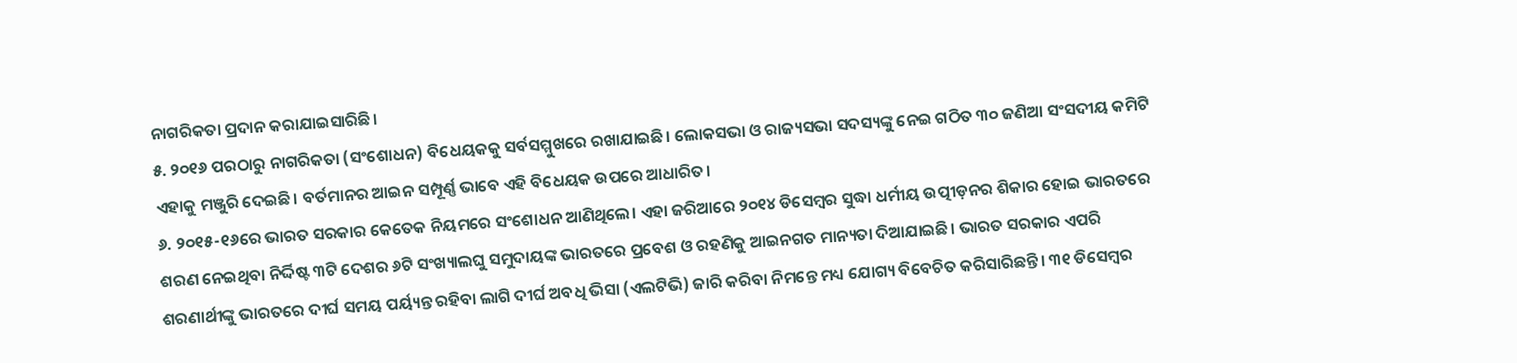ନାଗରିକତା ପ୍ରଦାନ କରାଯାଇସାରିଛି।
୫. ୨୦୧୬ ପରଠାରୁ ନାଗରିକତା (ସଂଶୋଧନ) ବିଧେୟକକୁ ସର୍ବସମ୍ମୁଖରେ ରଖାଯାଇଛି। ଲୋକସଭା ଓ ରାଜ୍ୟସଭା ସଦସ୍ୟଙ୍କୁ ନେଇ ଗଠିତ ୩୦ ଜଣିଆ ସଂସଦୀୟ କମିଟି ଏହାକୁ ମଞ୍ଜୁରି ଦେଇଛି। ବର୍ତମାନର ଆଇନ ସମ୍ପୂର୍ଣ୍ଣ ଭାବେ ଏହି ବିଧେୟକ ଉପରେ ଆଧାରିତ।
୬. ୨୦୧୫-୧୬ରେ ଭାରତ ସରକାର କେତେକ ନିୟମରେ ସଂଶୋଧନ ଆଣିଥିଲେ। ଏହା ଜରିଆରେ ୨୦୧୪ ଡିସେମ୍ବର ସୁଦ୍ଧା ଧର୍ମୀୟ ଉତ୍ପୀଡ଼ନର ଶିକାର ହୋଇ ଭାରତରେ ଶରଣ ନେଇଥିବା ନିର୍ଦ୍ଦିଷ୍ଟ ୩ଟି ଦେଶର ୬ଟି ସଂଖ୍ୟାଲଘୁ ସମୁଦାୟଙ୍କ ଭାରତରେ ପ୍ରବେଶ ଓ ରହଣିକୁ ଆଇନଗତ ମାନ୍ୟତା ଦିଆଯାଇଛି। ଭାରତ ସରକାର ଏପରି ଶରଣାର୍ଥୀଙ୍କୁ ଭାରତରେ ଦୀର୍ଘ ସମୟ ପର୍ୟ୍ୟନ୍ତ ରହିବା ଲାଗି ଦୀର୍ଘ ଅବଧି ଭିସା (ଏଲଟିଭି) ଜାରି କରିବା ନିମନ୍ତେ ମଧ୍ୟ ଯୋଗ୍ୟ ବିବେଚିତ କରିସାରିଛନ୍ତି। ୩୧ ଡିସେମ୍ବର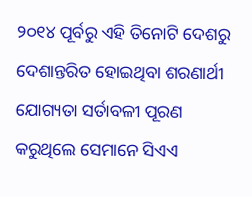୨୦୧୪ ପୂର୍ବରୁ ଏହି ତିନୋଟି ଦେଶରୁ ଦେଶାନ୍ତରିତ ହୋଇଥିବା ଶରଣାର୍ଥୀ ଯୋଗ୍ୟତା ସର୍ତାବଳୀ ପୂରଣ କରୁଥିଲେ ସେମାନେ ସିଏଏ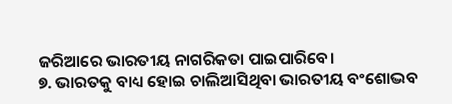ଜରିଆରେ ଭାରତୀୟ ନାଗରିକତା ପାଇପାରିବେ।
୭. ଭାରତକୁ ବାଧ୍ୟ ହୋଇ ଚାଲିଆସିଥିବା ଭାରତୀୟ ବଂଶୋଦ୍ଭବ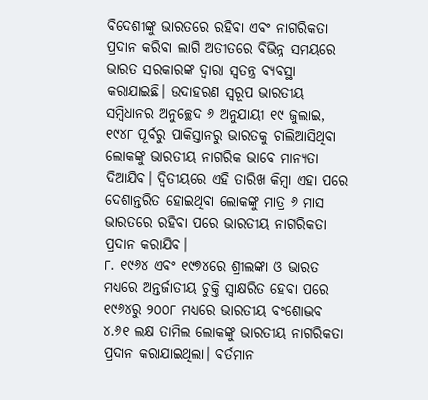ବିଦେଶୀଙ୍କୁ ଭାରତରେ ରହିବା ଏବଂ ନାଗରିକତା ପ୍ରଦାନ କରିବା ଲାଗି ଅତୀତରେ ବିଭିନ୍ନ ସମୟରେ ଭାରତ ସରକାରଙ୍କ ଦ୍ୱାରା ସ୍ୱତନ୍ତ୍ର ବ୍ୟବସ୍ଥା କରାଯାଇଛି। ଉଦାହରଣ ସ୍ୱରୂପ ଭାରତୀୟ ସମ୍ବିଧାନର ଅନୁଚ୍ଛେଦ ୬ ଅନୁଯାୟୀ ୧୯ ଜୁଲାଇ, ୧୯୪୮ ପୂର୍ବରୁ ପାକିସ୍ତାନରୁ ଭାରତକୁ ଚାଲିଆସିଥିବା ଲୋକଙ୍କୁ ଭାରତୀୟ ନାଗରିକ ଭାବେ ମାନ୍ୟତା ଦିଆଯିବ। ଦ୍ୱିତୀୟରେ ଏହି ତାରିଖ କିମ୍ବା ଏହା ପରେ ଦେଶାନ୍ତରିତ ହୋଇଥିବା ଲୋକଙ୍କୁ ମାତ୍ର ୬ ମାସ ଭାରତରେ ରହିବା ପରେ ଭାରତୀୟ ନାଗରିକତା ପ୍ରଦାନ କରାଯିବ।
୮. ୧୯୬୪ ଏବଂ ୧୯୭୪ରେ ଶ୍ରୀଲଙ୍କା ଓ ଭାରତ ମଧ୍ୟରେ ଅନ୍ତର୍ଜାତୀୟ ଚୁକ୍ତି ସ୍ୱାକ୍ଷରିତ ହେବା ପରେ ୧୯୬୪ରୁ ୨୦୦୮ ମଧ୍ୟରେ ଭାରତୀୟ ବଂଶୋଦ୍ଭବ ୪.୬୧ ଲକ୍ଷ ତାମିଲ ଲୋକଙ୍କୁ ଭାରତୀୟ ନାଗରିକତା ପ୍ରଦାନ କରାଯାଇଥିଲା। ବର୍ତମାନ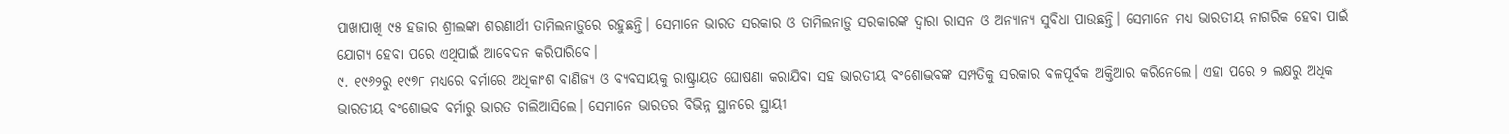ପାଖାପାଖି ୯୫ ହଜାର ଶ୍ରୀଲଙ୍କା ଶରଣାର୍ଥୀ ତାମିଲନାଡ଼ୁରେ ରହୁଛନ୍ତି। ସେମାନେ ଭାରତ ସରକାର ଓ ତାମିଲନାଡ଼ୁ ସରକାରଙ୍କ ଦ୍ୱାରା ରାସନ ଓ ଅନ୍ୟାନ୍ୟ ସୁବିଧା ପାଉଛନ୍ତି। ସେମାନେ ମଧ୍ୟ ଭାରତୀୟ ନାଗରିକ ହେବା ପାଇଁ ଯୋଗ୍ୟ ହେବା ପରେ ଏଥିପାଇଁ ଆବେଦନ କରିପାରିବେ।
୯. ୧୯୬୨ରୁ ୧୯୭୮ ମଧ୍ୟରେ ବର୍ମାରେ ଅଧିକାଂଶ ବାଣିଜ୍ୟ ଓ ବ୍ୟବସାୟକୁ ରାଷ୍ଟ୍ରାୟତ ଘୋଷଣା କରାଯିବା ସହ ଭାରତୀୟ ବଂଶୋଦ୍ଭବଙ୍କ ସମ୍ପତିକୁ ସରକାର ବଳପୂର୍ବକ ଅକ୍ତିଆର କରିନେଲେ। ଏହା ପରେ ୨ ଲକ୍ଷରୁ ଅଧିକ ଭାରତୀୟ ବଂଶୋଦ୍ଭବ ବର୍ମାରୁ ଭାରତ ଚାଲିଆସିଲେ। ସେମାନେ ଭାରତର ବିଭିନ୍ନ ସ୍ଥାନରେ ସ୍ଥାୟୀ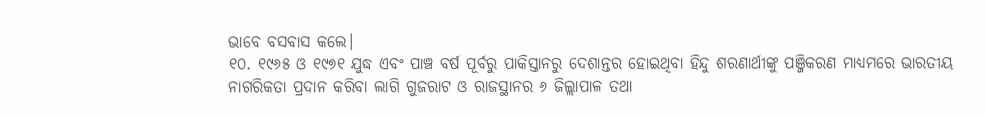ଭାବେ ବସବାସ କଲେ।
୧୦. ୧୯୬୫ ଓ ୧୯୭୧ ଯୁଦ୍ଧ ଏବଂ ପାଞ୍ଚ ବର୍ଷ ପୂର୍ବରୁ ପାକିସ୍ତାନରୁ ଦେଶାନ୍ତର ହୋଇଥିବା ହିନ୍ଦୁ ଶରଣାର୍ଥୀଙ୍କୁ ପଞ୍ଜିକରଣ ମାଧ୍ୟମରେ ଭାରତୀୟ ନାଗରିକତା ପ୍ରଦାନ କରିବା ଲାଗି ଗୁଜରାଟ ଓ ରାଜସ୍ଥାନର ୬ ଜିଲ୍ଲାପାଳ ତଥା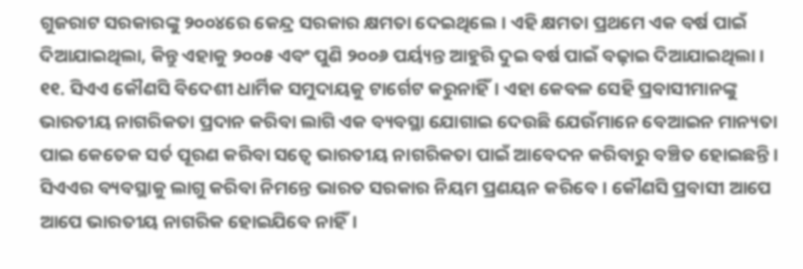ଗୁଜରାଟ ସରକାରଙ୍କୁ ୨୦୦୪ରେ କେନ୍ଦ୍ର ସରକାର କ୍ଷମତା ଦେଇଥିଲେ। ଏହି କ୍ଷମତା ପ୍ରଥମେ ଏକ ବର୍ଷ ପାଇଁ ଦିଆଯାଇଥିଲା, କିନ୍ତୁ ଏହାକୁ ୨୦୦୫ ଏବଂ ପୁଣି ୨୦୦୬ ପର୍ୟ୍ୟନ୍ତ ଆହୁରି ଦୁଇ ବର୍ଷ ପାଇଁ ବଢ଼ାଇ ଦିଆଯାଇଥିଲା।
୧୧. ସିଏଏ କୌଣସି ବିଦେଶୀ ଧାର୍ମିକ ସମୁଦାୟକୁ ଟାର୍ଗେଟ କରୁନାହିଁ। ଏହା କେବଳ ସେହି ପ୍ରବାସୀମାନଙ୍କୁ ଭାରତୀୟ ନାଗରିକତା ପ୍ରଦାନ କରିବା ଲାଗି ଏକ ବ୍ୟବସ୍ଥା ଯୋଗାଇ ଦେଉଛି ଯେଉଁମାନେ ବେଆଇନ ମାନ୍ୟତା ପାଇ କେତେକ ସର୍ତ ପୂରଣ କରିବା ସତ୍ୱେ ଭାରତୀୟ ନାଗରିକତା ପାଇଁ ଆବେଦନ କରିବାରୁ ବଞ୍ଚିତ ହୋଇଛନ୍ତି। ସିଏଏର ବ୍ୟବସ୍ଥାକୁ ଲାଗୁ କରିବା ନିମନ୍ତେ ଭାରତ ସରକାର ନିୟମ ପ୍ରଣୟନ କରିବେ। କୌଣସି ପ୍ରବାସୀ ଆପେ ଆପେ ଭାରତୀୟ ନାଗରିକ ହୋଇଯିବେ ନାହିଁ।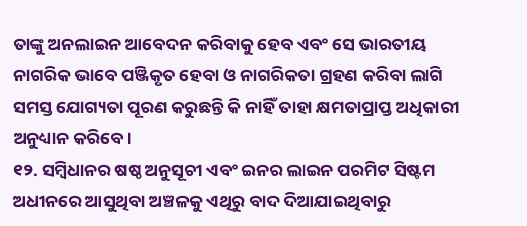ତାଙ୍କୁ ଅନଲାଇନ ଆବେଦନ କରିବାକୁ ହେବ ଏବଂ ସେ ଭାରତୀୟ ନାଗରିକ ଭାବେ ପଞ୍ଜିକୃତ ହେବା ଓ ନାଗରିକତା ଗ୍ରହଣ କରିବା ଲାଗି ସମସ୍ତ ଯୋଗ୍ୟତା ପୂରଣ କରୁଛନ୍ତି କି ନାହିଁ ତାହା କ୍ଷମତାପ୍ରାପ୍ତ ଅଧିକାରୀ ଅନୁଧ୍ୟାନ କରିବେ।
୧୨. ସମ୍ବିଧାନର ଷଷ୍ଠ ଅନୁସୂଚୀ ଏବଂ ଇନର ଲାଇନ ପରମିଟ ସିଷ୍ଟମ ଅଧୀନରେ ଆସୁଥିବା ଅଞ୍ଚଳକୁ ଏଥିରୁ ବାଦ ଦିଆଯାଇଥିବାରୁ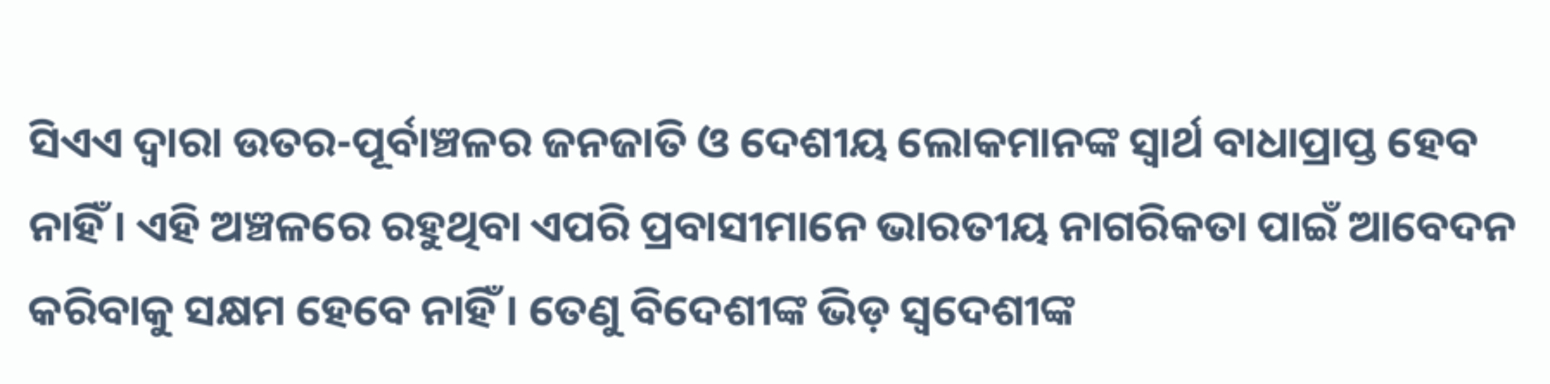ସିଏଏ ଦ୍ୱାରା ଉତର-ପୂର୍ବାଞ୍ଚଳର ଜନଜାତି ଓ ଦେଶୀୟ ଲୋକମାନଙ୍କ ସ୍ୱାର୍ଥ ବାଧାପ୍ରାପ୍ତ ହେବ ନାହିଁ। ଏହି ଅଞ୍ଚଳରେ ରହୁଥିବା ଏପରି ପ୍ରବାସୀମାନେ ଭାରତୀୟ ନାଗରିକତା ପାଇଁ ଆବେଦନ କରିବାକୁ ସକ୍ଷମ ହେବେ ନାହିଁ। ତେଣୁ ବିଦେଶୀଙ୍କ ଭିଡ଼ ସ୍ୱଦେଶୀଙ୍କ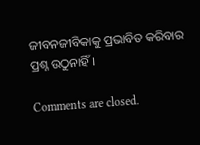ଜୀବନଜୀବିକାକୁ ପ୍ରଭାବିତ କରିବାର ପ୍ରଶ୍ନ ଉଠୁନାହିଁ।

Comments are closed.